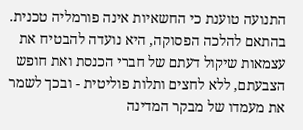התנועה טוענת כי החשאיות אינה פורמליה טכנית. בהתאם להלכה הפסוקה, היא נועדה להבטיח את עצמאות שיקול דעתם של חברי הכנסת ואת חופש הצבעתם, ללא לחצים ותלות פוליטית - ובכך לשמר את מעמדו של מבקר המדינה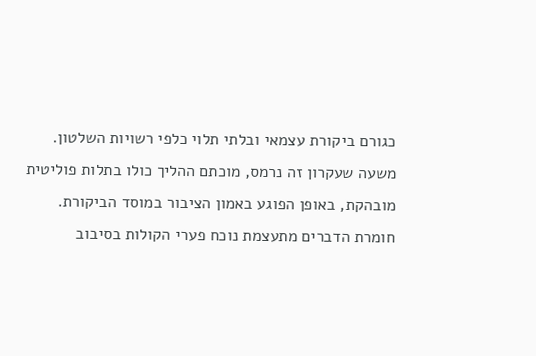כגורם ביקורת עצמאי ובלתי תלוי כלפי רשויות השלטון.
משעה שעקרון זה נרמס, מוכתם ההליך כולו בתלות פוליטית מובהקת, באופן הפוגע באמון הציבור במוסד הביקורת. חומרת הדברים מתעצמת נוכח פערי הקולות בסיבוב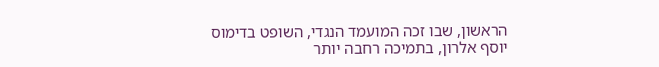הראשון, שבו זכה המועמד הנגדי, השופט בדימוס יוסף אלרון, בתמיכה רחבה יותר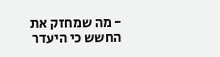- מה שמחזק את החשש כי היעדר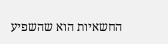החשאיות הוא שהשפיע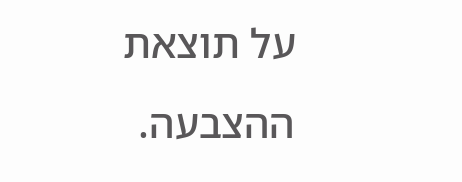על תוצאת ההצבעה.